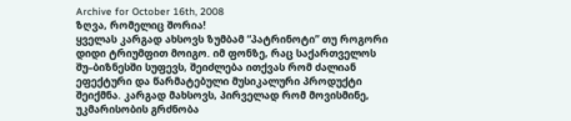Archive for October 16th, 2008
ზღვა, რომელიც შორია!
ყველას კარგად ახსოვს ზუმბამ “პატრინოტი” თუ როგორი დიდი ტრიუმფით მოიგო. იმ ფონზე, რაც საქართველოს შუ–ბიზნესში სუფევს, შეიძლება ითქვას რომ ძალიან ეფექტური და წარმატებული მუსიკალური პროდუქტი შეიქმნა. კარგად მახსოვს, პირველად რომ მოვისმინე, უკმარისობის გრძნობა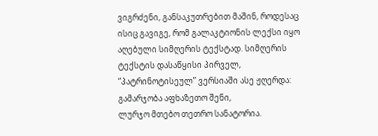ვიგრძენი, განსაკუთრებით მაშინ, როდესაც ისიც გავიგე, რომ გალაკტიონის ლექსი იყო აღებული სიმღერის ტექსტად. სიმღერის ტექსტის დასაწყისი პირველ, “პატრინოტისეულ” ვერსიაში ასე ჟღერდა:
გამარჯობა აფხაზეთო შენი,
ლურჯო მთებო თეთრო სანატორია.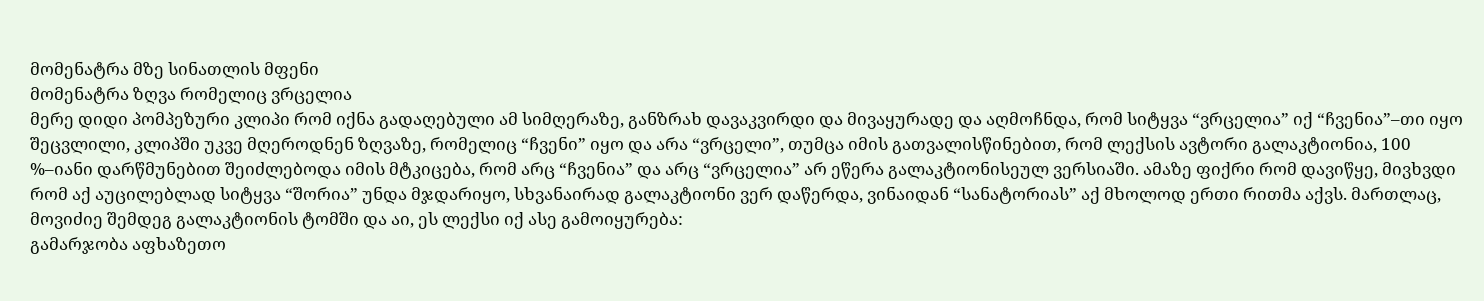მომენატრა მზე სინათლის მფენი
მომენატრა ზღვა რომელიც ვრცელია
მერე დიდი პომპეზური კლიპი რომ იქნა გადაღებული ამ სიმღერაზე, განზრახ დავაკვირდი და მივაყურადე და აღმოჩნდა, რომ სიტყვა “ვრცელია” იქ “ჩვენია”–თი იყო შეცვლილი, კლიპში უკვე მღეროდნენ ზღვაზე, რომელიც “ჩვენი” იყო და არა “ვრცელი”, თუმცა იმის გათვალისწინებით, რომ ლექსის ავტორი გალაკტიონია, 100 %–იანი დარწმუნებით შეიძლებოდა იმის მტკიცება, რომ არც “ჩვენია” და არც “ვრცელია” არ ეწერა გალაკტიონისეულ ვერსიაში. ამაზე ფიქრი რომ დავიწყე, მივხვდი რომ აქ აუცილებლად სიტყვა “შორია” უნდა მჯდარიყო, სხვანაირად გალაკტიონი ვერ დაწერდა, ვინაიდან “სანატორიას” აქ მხოლოდ ერთი რითმა აქვს. მართლაც, მოვიძიე შემდეგ გალაკტიონის ტომში და აი, ეს ლექსი იქ ასე გამოიყურება:
გამარჯობა აფხაზეთო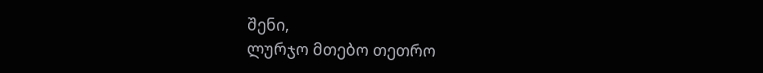შენი,
ლურჯო მთებო თეთრო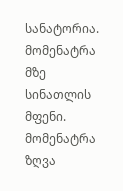სანატორია.
მომენატრა მზე სინათლის მფენი.
მომენატრა ზღვა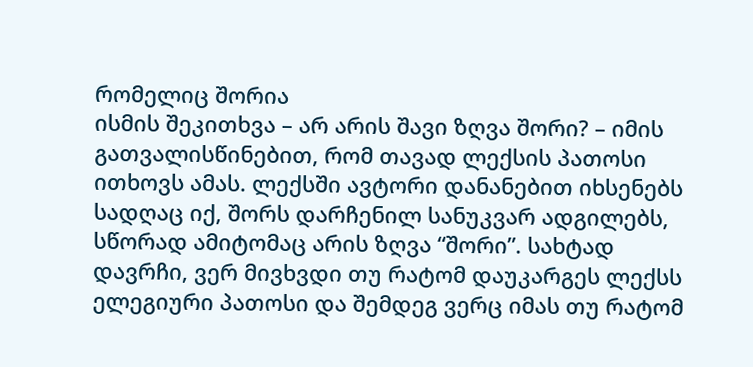რომელიც შორია
ისმის შეკითხვა – არ არის შავი ზღვა შორი? – იმის გათვალისწინებით, რომ თავად ლექსის პათოსი ითხოვს ამას. ლექსში ავტორი დანანებით იხსენებს სადღაც იქ, შორს დარჩენილ სანუკვარ ადგილებს, სწორად ამიტომაც არის ზღვა “შორი”. სახტად დავრჩი, ვერ მივხვდი თუ რატომ დაუკარგეს ლექსს ელეგიური პათოსი და შემდეგ ვერც იმას თუ რატომ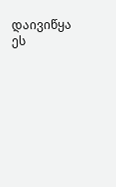დაივიწყა ეს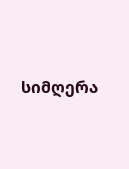სიმღერა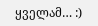ყველამ… :)